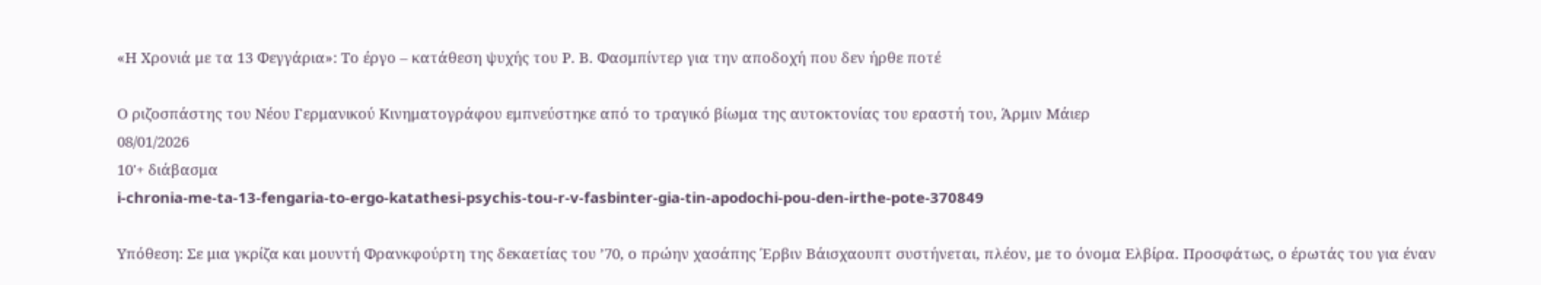«Η Χρονιά με τα 13 Φεγγάρια»: Το έργο – κατάθεση ψυχής του Ρ. Β. Φασμπίντερ για την αποδοχή που δεν ήρθε ποτέ

Ο ριζοσπάστης του Νέου Γερμανικού Κινηματογράφου εμπνεύστηκε από το τραγικό βίωμα της αυτοκτονίας του εραστή του, Άρμιν Μάιερ
08/01/2026
10'+ διάβασμα
i-chronia-me-ta-13-fengaria-to-ergo-katathesi-psychis-tou-r-v-fasbinter-gia-tin-apodochi-pou-den-irthe-pote-370849

Υπόθεση: Σε μια γκρίζα και μουντή Φρανκφούρτη της δεκαετίας του ’70, ο πρώην χασάπης Έρβιν Βάισχαουπτ συστήνεται, πλέον, με το όνομα Ελβίρα. Προσφάτως, ο έρωτάς του για έναν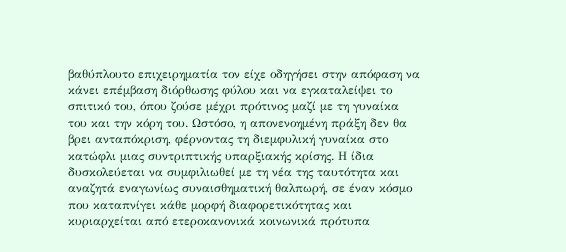βαθύπλουτο επιχειρηματία τον είχε οδηγήσει στην απόφαση να κάνει επέμβαση διόρθωσης φύλου και να εγκαταλείψει το σπιτικό του, όπου ζούσε μέχρι πρότινος μαζί με τη γυναίκα του και την κόρη του. Ωστόσο, η απονενοημένη πράξη δεν θα βρει ανταπόκριση, φέρνοντας τη διεμφυλική γυναίκα στο κατώφλι μιας συντριπτικής υπαρξιακής κρίσης. Η ίδια δυσκολεύεται να συμφιλιωθεί με τη νέα της ταυτότητα και αναζητά εναγωνίως συναισθηματική θαλπωρή, σε έναν κόσμο που καταπνίγει κάθε μορφή διαφορετικότητας και κυριαρχείται από ετεροκανονικά κοινωνικά πρότυπα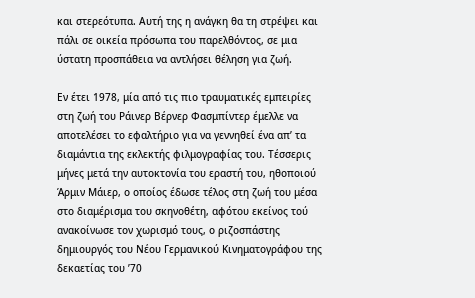και στερεότυπα. Αυτή της η ανάγκη θα τη στρέψει και πάλι σε οικεία πρόσωπα του παρελθόντος, σε μια ύστατη προσπάθεια να αντλήσει θέληση για ζωή.

Εν έτει 1978, μία από τις πιο τραυματικές εμπειρίες στη ζωή του Ράινερ Βέρνερ Φασμπίντερ έμελλε να αποτελέσει το εφαλτήριο για να γεννηθεί ένα απ’ τα διαμάντια της εκλεκτής φιλμογραφίας του. Τέσσερις μήνες μετά την αυτοκτονία του εραστή του, ηθοποιού Άρμιν Μάιερ, ο οποίος έδωσε τέλος στη ζωή του μέσα στο διαμέρισμα του σκηνοθέτη, αφότου εκείνος τού ανακοίνωσε τον χωρισμό τους, ο ριζοσπάστης δημιουργός του Νέου Γερμανικού Κινηματογράφου της δεκαετίας του ’70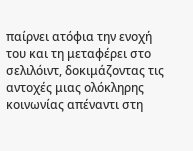παίρνει ατόφια την ενοχή του και τη μεταφέρει στο σελιλόιντ, δοκιμάζοντας τις αντοχές μιας ολόκληρης κοινωνίας απέναντι στη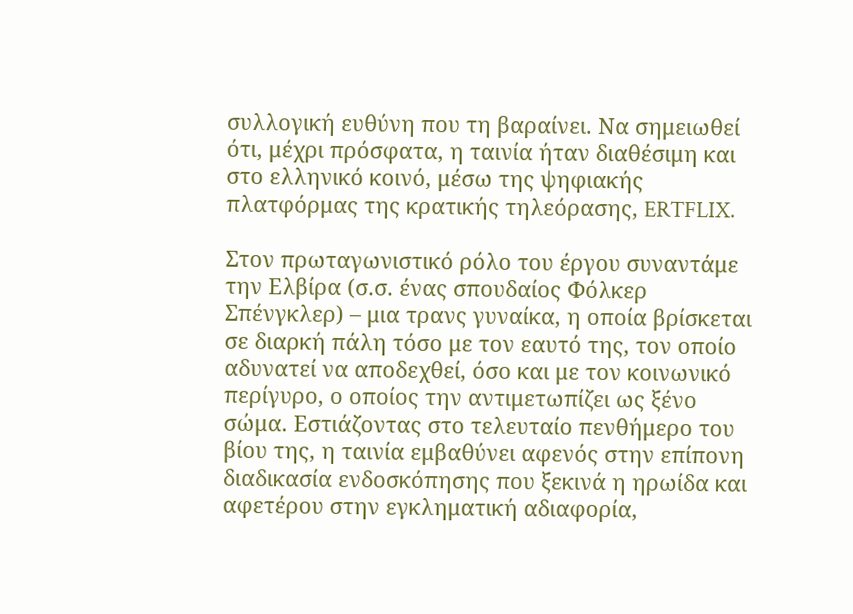συλλογική ευθύνη που τη βαραίνει. Να σημειωθεί ότι, μέχρι πρόσφατα, η ταινία ήταν διαθέσιμη και στο ελληνικό κοινό, μέσω της ψηφιακής πλατφόρμας της κρατικής τηλεόρασης, ERTFLIX.

Στον πρωταγωνιστικό ρόλο του έργου συναντάμε την Ελβίρα (σ.σ. ένας σπουδαίος Φόλκερ Σπένγκλερ) – μια τρανς γυναίκα, η οποία βρίσκεται σε διαρκή πάλη τόσο με τον εαυτό της, τον οποίο αδυνατεί να αποδεχθεί, όσο και με τον κοινωνικό περίγυρο, ο οποίος την αντιμετωπίζει ως ξένο σώμα. Εστιάζοντας στο τελευταίο πενθήμερο του βίου της, η ταινία εμβαθύνει αφενός στην επίπονη διαδικασία ενδοσκόπησης που ξεκινά η ηρωίδα και αφετέρου στην εγκληματική αδιαφορία,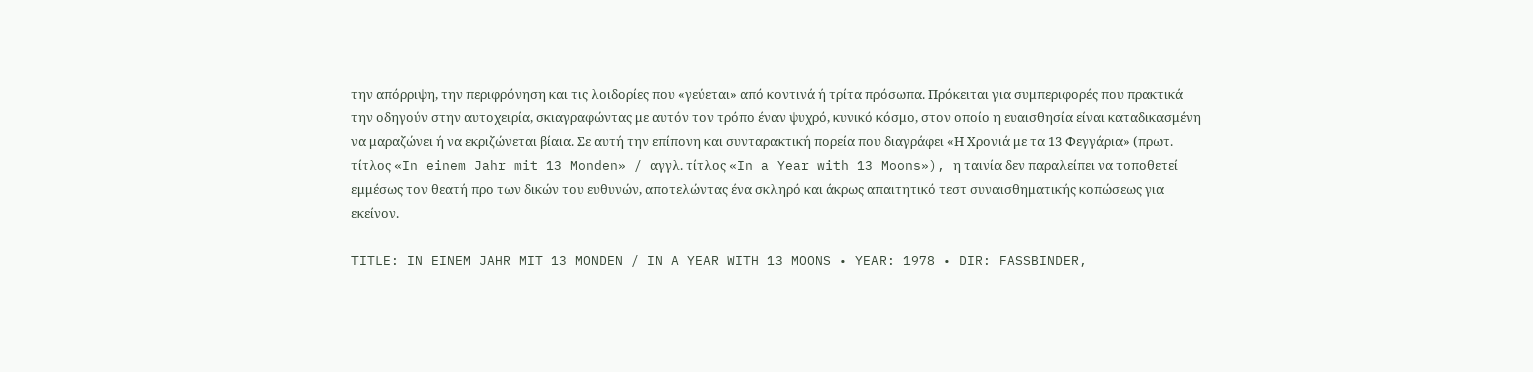την απόρριψη, την περιφρόνηση και τις λοιδορίες που «γεύεται» από κοντινά ή τρίτα πρόσωπα. Πρόκειται για συμπεριφορές που πρακτικά την οδηγούν στην αυτοχειρία, σκιαγραφώντας με αυτόν τον τρόπο έναν ψυχρό, κυνικό κόσμο, στον οποίο η ευαισθησία είναι καταδικασμένη να μαραζώνει ή να εκριζώνεται βίαια. Σε αυτή την επίπονη και συνταρακτική πορεία που διαγράφει «Η Χρονιά με τα 13 Φεγγάρια» (πρωτ. τίτλος «In einem Jahr mit 13 Monden» / αγγλ. τίτλος «In a Year with 13 Moons»), η ταινία δεν παραλείπει να τοποθετεί εμμέσως τον θεατή προ των δικών του ευθυνών, αποτελώντας ένα σκληρό και άκρως απαιτητικό τεστ συναισθηματικής κοπώσεως για εκείνον.

TITLE: IN EINEM JAHR MIT 13 MONDEN / IN A YEAR WITH 13 MOONS • YEAR: 1978 • DIR: FASSBINDER,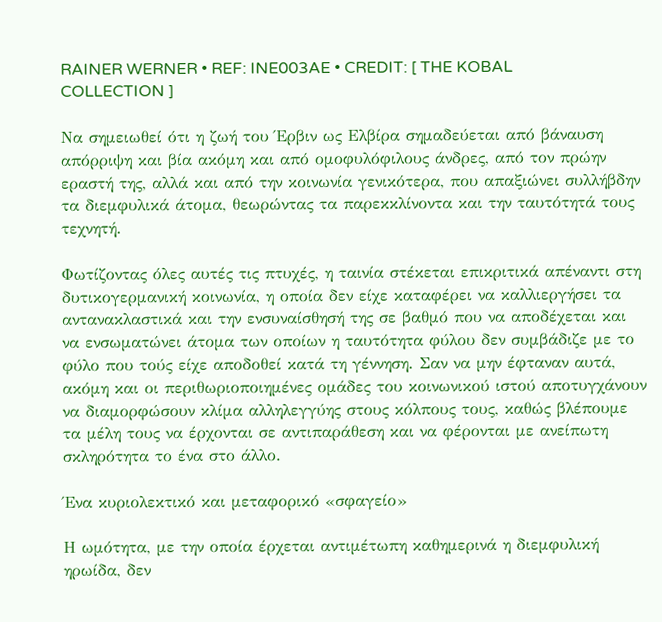RAINER WERNER • REF: INE003AE • CREDIT: [ THE KOBAL COLLECTION ]

Να σημειωθεί ότι η ζωή του Έρβιν ως Ελβίρα σημαδεύεται από βάναυση απόρριψη και βία ακόμη και από ομοφυλόφιλους άνδρες, από τον πρώην εραστή της, αλλά και από την κοινωνία γενικότερα, που απαξιώνει συλλήβδην τα διεμφυλικά άτομα, θεωρώντας τα παρεκκλίνοντα και την ταυτότητά τους τεχνητή.

Φωτίζοντας όλες αυτές τις πτυχές, η ταινία στέκεται επικριτικά απέναντι στη δυτικογερμανική κοινωνία, η οποία δεν είχε καταφέρει να καλλιεργήσει τα αντανακλαστικά και την ενσυναίσθησή της σε βαθμό που να αποδέχεται και να ενσωματώνει άτομα των οποίων η ταυτότητα φύλου δεν συμβάδιζε με το φύλο που τούς είχε αποδοθεί κατά τη γέννηση. Σαν να μην έφταναν αυτά, ακόμη και οι περιθωριοποιημένες ομάδες του κοινωνικού ιστού αποτυγχάνουν να διαμορφώσουν κλίμα αλληλεγγύης στους κόλπους τους, καθώς βλέπουμε τα μέλη τους να έρχονται σε αντιπαράθεση και να φέρονται με ανείπωτη σκληρότητα το ένα στο άλλο.

Ένα κυριολεκτικό και μεταφορικό «σφαγείο»

Η ωμότητα, με την οποία έρχεται αντιμέτωπη καθημερινά η διεμφυλική ηρωίδα, δεν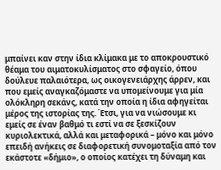μπαίνει καν στην ίδια κλίμακα με το αποκρουστικό θέαμα του αιματοκυλίσματος στο σφαγείο, όπου δούλευε παλαιότερα, ως οικογενειάρχης άρρεν, και που εμείς αναγκαζόμαστε να υπομείνουμε για μία ολόκληρη σεκάνς, κατά την οποία η ίδια αφηγείται μέρος της ιστορίας της. Έτσι, για να νιώσουμε κι εμείς σε έναν βαθμό τι εστί να σε ξεσκίζουν κυριολεκτικά, αλλά και μεταφορικά – μόνο και μόνο επειδή ανήκεις σε διαφορετική συνομοταξία από τον εκάστοτε «δήμιο», ο οποίος κατέχει τη δύναμη και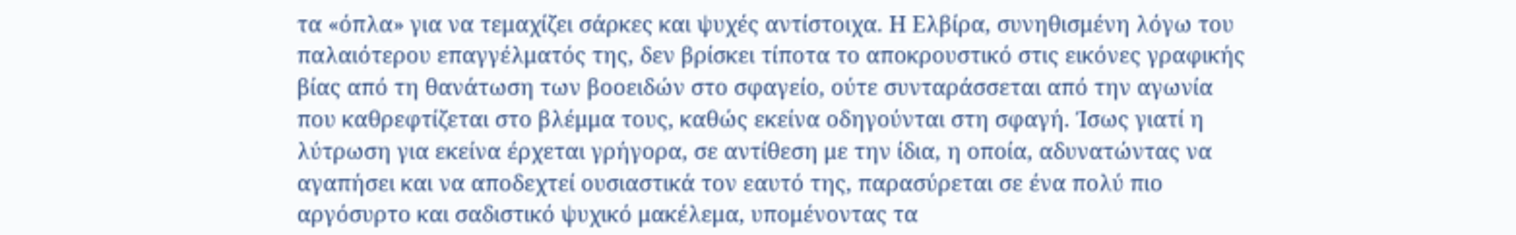τα «όπλα» για να τεμαχίζει σάρκες και ψυχές αντίστοιχα. Η Ελβίρα, συνηθισμένη λόγω του παλαιότερου επαγγέλματός της, δεν βρίσκει τίποτα το αποκρουστικό στις εικόνες γραφικής βίας από τη θανάτωση των βοοειδών στο σφαγείο, ούτε συνταράσσεται από την αγωνία που καθρεφτίζεται στο βλέμμα τους, καθώς εκείνα οδηγούνται στη σφαγή. Ίσως γιατί η λύτρωση για εκείνα έρχεται γρήγορα, σε αντίθεση με την ίδια, η οποία, αδυνατώντας να αγαπήσει και να αποδεχτεί ουσιαστικά τον εαυτό της, παρασύρεται σε ένα πολύ πιο αργόσυρτο και σαδιστικό ψυχικό μακέλεμα, υπομένοντας τα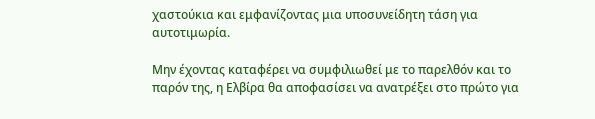χαστούκια και εμφανίζοντας μια υποσυνείδητη τάση για αυτοτιμωρία.

Μην έχοντας καταφέρει να συμφιλιωθεί με το παρελθόν και το παρόν της, η Ελβίρα θα αποφασίσει να ανατρέξει στο πρώτο για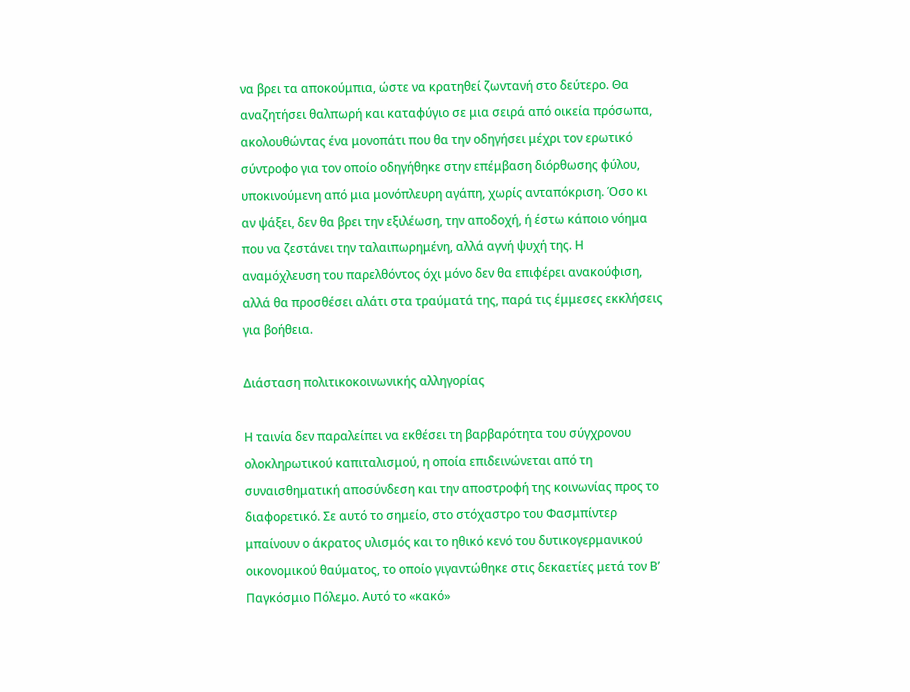να βρει τα αποκούμπια, ώστε να κρατηθεί ζωντανή στο δεύτερο. Θα αναζητήσει θαλπωρή και καταφύγιο σε μια σειρά από οικεία πρόσωπα, ακολουθώντας ένα μονοπάτι που θα την οδηγήσει μέχρι τον ερωτικό σύντροφο για τον οποίο οδηγήθηκε στην επέμβαση διόρθωσης φύλου, υποκινούμενη από μια μονόπλευρη αγάπη, χωρίς ανταπόκριση. Όσο κι αν ψάξει, δεν θα βρει την εξιλέωση, την αποδοχή, ή έστω κάποιο νόημα που να ζεστάνει την ταλαιπωρημένη, αλλά αγνή ψυχή της. Η αναμόχλευση του παρελθόντος όχι μόνο δεν θα επιφέρει ανακούφιση, αλλά θα προσθέσει αλάτι στα τραύματά της, παρά τις έμμεσες εκκλήσεις για βοήθεια.

Διάσταση πολιτικοκοινωνικής αλληγορίας

Η ταινία δεν παραλείπει να εκθέσει τη βαρβαρότητα του σύγχρονου ολοκληρωτικού καπιταλισμού, η οποία επιδεινώνεται από τη συναισθηματική αποσύνδεση και την αποστροφή της κοινωνίας προς το διαφορετικό. Σε αυτό το σημείο, στο στόχαστρο του Φασμπίντερ μπαίνουν ο άκρατος υλισμός και το ηθικό κενό του δυτικογερμανικού οικονομικού θαύματος, το οποίο γιγαντώθηκε στις δεκαετίες μετά τον Β’ Παγκόσμιο Πόλεμο. Αυτό το «κακό»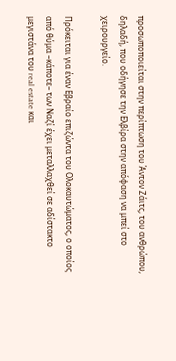προσωποποιείται στην περίπτωση του Άντον Ζάιτς, του ανθρώπου, δηλαδή, που οδήγησε την Ελβίρα στην απόφαση να μπεί στο χειρουργείο.

Πρόκειται για έναν Εβραίο επιζώντα του Ολοκαυτώματος, ο οποίος από θύμα –κάποτε– των Ναζί έχει μεταλλαχθεί σε αδίστακτο μεγιστάνα του real estate και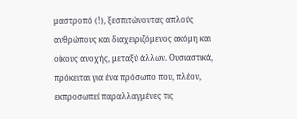μαστροπό (!), ξεσπιτώνοντας απλούς ανθρώπους και διαχειριζόμενος ακόμη και οίκους ανοχής, μεταξύ άλλων. Ουσιαστικά, πρόκειται για ένα πρόσωπο που, πλέον, εκπροσωπεί παραλλαγμένες τις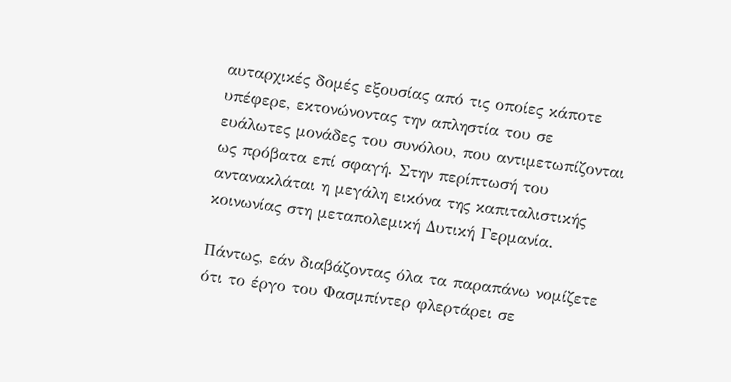αυταρχικές δομές εξουσίας από τις οποίες κάποτε υπέφερε, εκτονώνοντας την απληστία του σε ευάλωτες μονάδες του συνόλου, που αντιμετωπίζονται ως πρόβατα επί σφαγή. Στην περίπτωσή του αντανακλάται η μεγάλη εικόνα της καπιταλιστικής κοινωνίας στη μεταπολεμική Δυτική Γερμανία.

Πάντως, εάν διαβάζοντας όλα τα παραπάνω νομίζετε ότι το έργο του Φασμπίντερ φλερτάρει σε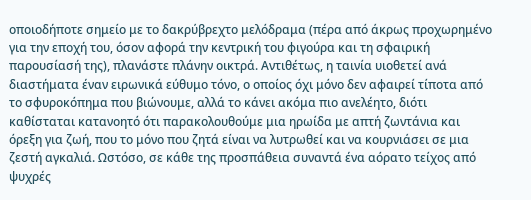οποιοδήποτε σημείο με το δακρύβρεχτο μελόδραμα (πέρα από άκρως προχωρημένο για την εποχή του, όσον αφορά την κεντρική του φιγούρα και τη σφαιρική παρουσίασή της), πλανάστε πλάνην οικτρά. Αντιθέτως, η ταινία υιοθετεί ανά διαστήματα έναν ειρωνικά εύθυμο τόνο, ο οποίος όχι μόνο δεν αφαιρεί τίποτα από το σφυροκόπημα που βιώνουμε, αλλά το κάνει ακόμα πιο ανελέητο, διότι καθίσταται κατανοητό ότι παρακολουθούμε μια ηρωίδα με απτή ζωντάνια και όρεξη για ζωή, που το μόνο που ζητά είναι να λυτρωθεί και να κουρνιάσει σε μια ζεστή αγκαλιά. Ωστόσο, σε κάθε της προσπάθεια συναντά ένα αόρατο τείχος από ψυχρές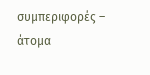συμπεριφορές – άτομα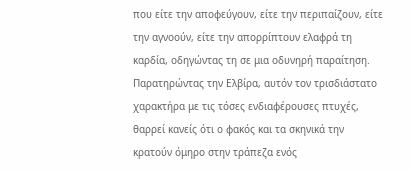που είτε την αποφεύγουν, είτε την περιπαίζουν, είτε την αγνοούν, είτε την απορρίπτουν ελαφρά τη καρδία, οδηγώντας τη σε μια οδυνηρή παραίτηση. Παρατηρώντας την Ελβίρα, αυτόν τον τρισδιάστατο χαρακτήρα με τις τόσες ενδιαφέρουσες πτυχές, θαρρεί κανείς ότι ο φακός και τα σκηνικά την κρατούν όμηρο στην τράπεζα ενός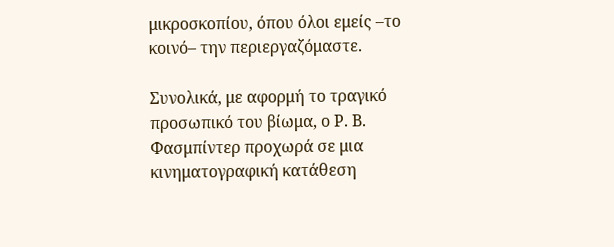μικροσκοπίου, όπου όλοι εμείς –το κοινό– την περιεργαζόμαστε.

Συνολικά, με αφορμή το τραγικό προσωπικό του βίωμα, ο Ρ. Β. Φασμπίντερ προχωρά σε μια κινηματογραφική κατάθεση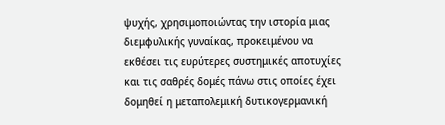ψυχής, χρησιμοποιώντας την ιστορία μιας διεμφυλικής γυναίκας, προκειμένου να εκθέσει τις ευρύτερες συστημικές αποτυχίες και τις σαθρές δομές πάνω στις οποίες έχει δομηθεί η μεταπολεμική δυτικογερμανική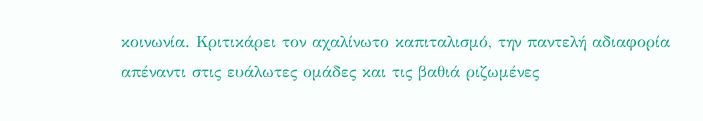κοινωνία. Κριτικάρει τον αχαλίνωτο καπιταλισμό, την παντελή αδιαφορία απέναντι στις ευάλωτες ομάδες και τις βαθιά ριζωμένες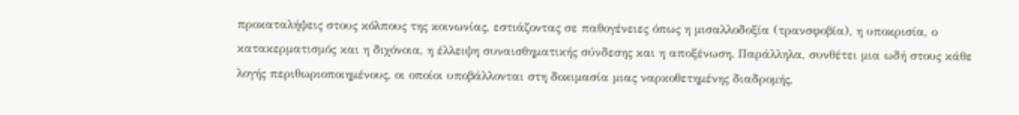προκαταλήψεις στους κόλπους της κοινωνίας, εστιάζοντας σε παθογένειες όπως η μισαλλοδοξία (τρανσφοβία), η υποκρισία, ο κατακερματισμός και η διχόνοια, η έλλειψη συναισθηματικής σύνδεσης και η αποξένωση. Παράλληλα, συνθέτει μια ωδή στους κάθε λογής περιθωριοποιημένους, οι οποίοι υποβάλλονται στη δοκιμασία μιας ναρκοθετημένης διαδρομής,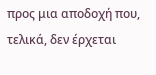προς μια αποδοχή που, τελικά, δεν έρχεται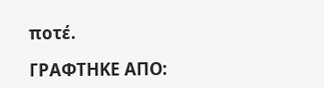ποτέ.

ΓΡΑΦΤΗΚΕ ΑΠΟ: